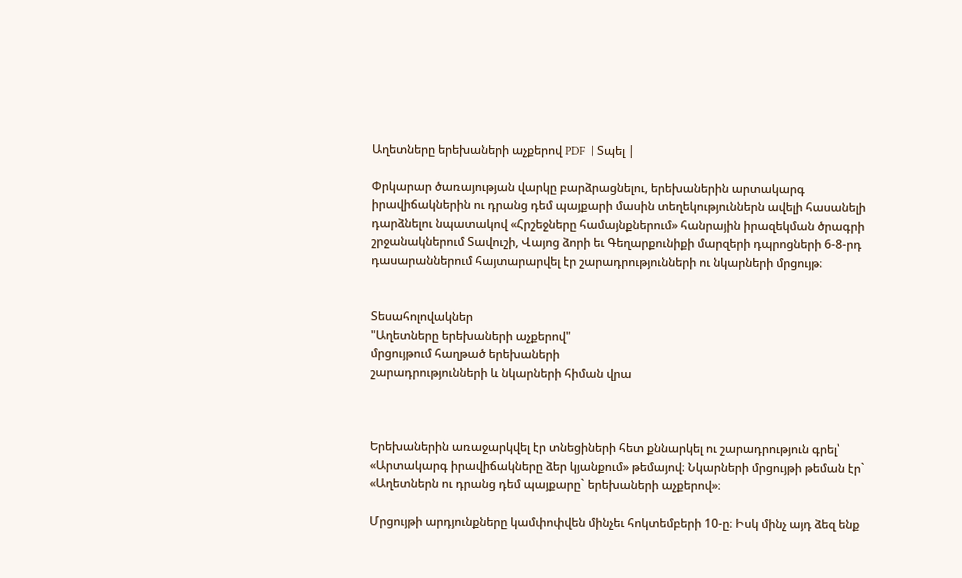Աղետները երեխաների աչքերով PDF  | Տպել |

Փրկարար ծառայության վարկը բարձրացնելու, երեխաներին արտակարգ իրավիճակներին ու դրանց դեմ պայքարի մասին տեղեկություններն ավելի հասանելի դարձնելու նպատակով «Հրշեջները համայնքներում» հանրային իրազեկման ծրագրի շրջանակներում Տավուշի, Վայոց ձորի եւ Գեղարքունիքի մարզերի դպրոցների 6-8-րդ դասարաններում հայտարարվել էր շարադրությունների ու նկարների մրցույթ։


Տեսահոլովակներ
"Աղետները երեխաների աչքերով"
մրցույթում հաղթած երեխաների
շարադրությունների և նկարների հիման վրա



Երեխաներին առաջարկվել էր տնեցիների հետ քննարկել ու շարադրություն գրել՝ «Արտակարգ իրավիճակները ձեր կյանքում» թեմայով։ Նկարների մրցույթի թեման էր` «Աղետներն ու դրանց դեմ պայքարը` երեխաների աչքերով»։

Մրցույթի արդյունքները կամփոփվեն մինչեւ հոկտեմբերի 10-ը։ Իսկ մինչ այդ ձեզ ենք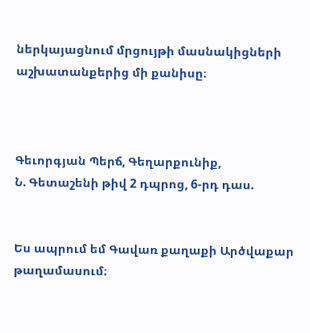ներկայացնում մրցույթի մասնակիցների աշխատանքերից մի քանիսը։



Գեւորգյան Պերճ, Գեղարքունիք,
Ն. Գետաշենի թիվ 2 դպրոց, 6-րդ դաս.


Ես ապրում եմ Գավառ քաղաքի Արծվաքար թաղամասում։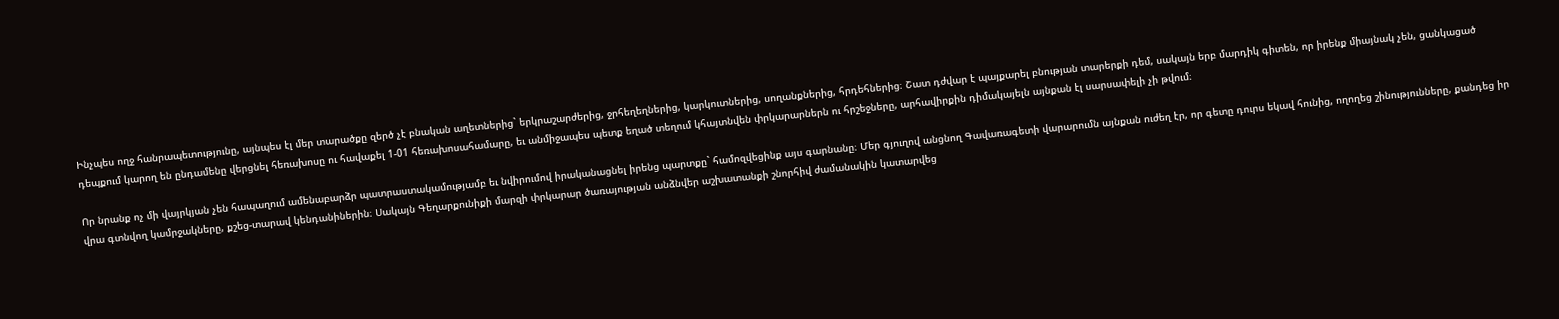Ինչպես ողջ հանրապետությունը, այնպես էլ մեր տարածքը զերծ չէ բնական աղետներից` երկրաշարժերից, ջրհեղեղներից, կարկուտներից, սողանքներից, հրդեհներից։ Շատ դժվար է պայքարել բնության տարերքի դեմ, սակայն երբ մարդիկ գիտեն, որ իրենք միայնակ չեն, ցանկացած դեպքում կարող են ընդամենը վերցնել հեռախոսը ու հավաքել 1-01 հեռախոսահամարը, եւ անմիջապես պետք եղած տեղում կհայտնվեն փրկարարներն ու հրշեջները, արհավիրքին դիմակայելն այնքան էլ սարսափելի չի թվում։

Որ նրանք ոչ մի վայրկյան չեն հապաղում ամենաբարձր պատրաստակամությամբ եւ նվիրումով իրականացնել իրենց պարտքը` համոզվեցինք այս գարնանը։ Մեր գյուղով անցնող Գավառագետի վարարումն այնքան ուժեղ էր, որ գետը դուրս եկավ հունից, ողողեց շինությունները, քանդեց իր վրա գտնվող կամրջակները, քշեց-տարավ կենդանիներին։ Սակայն Գեղարքունիքի մարզի փրկարար ծառայության անձնվեր աշխատանքի շնորհիվ ժամանակին կատարվեց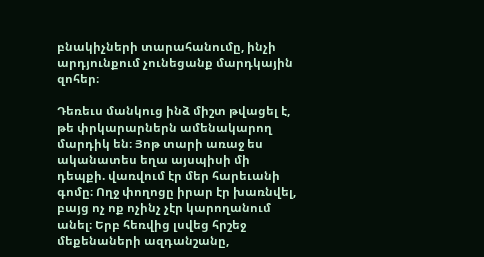բնակիչների տարահանումը, ինչի արդյունքում չունեցանք մարդկային զոհեր։

Դեռեւս մանկուց ինձ միշտ թվացել է, թե փրկարարներն ամենակարող մարդիկ են։ Յոթ տարի առաջ ես ականատես եղա այսպիսի մի դեպքի. վառվում էր մեր հարեւանի գոմը։ Ողջ փողոցը իրար էր խառնվել, բայց ոչ ոք ոչինչ չէր կարողանում անել։ Երբ հեռվից լսվեց հրշեջ մեքենաների ազդանշանը,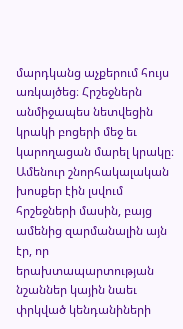մարդկանց աչքերում հույս առկայծեց։ Հրշեջներն անմիջապես նետվեցին կրակի բոցերի մեջ եւ կարողացան մարել կրակը։ Ամենուր շնորհակալական խոսքեր էին լսվում հրշեջների մասին, բայց ամենից զարմանալին այն էր, որ երախտապարտության նշաններ կային նաեւ փրկված կենդանիների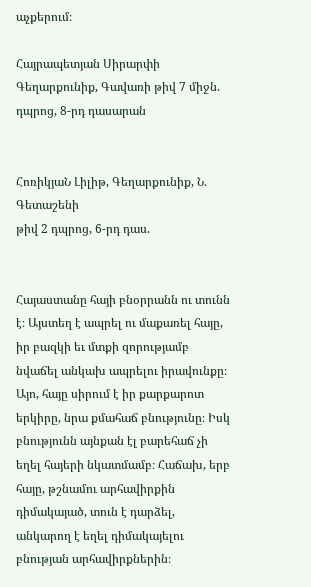աչքերում։

Հայրապետյան Սիրարփի
Գեղարքունիք, Գավառի թիվ 7 միջն.
դպրոց, 8-րդ դասարան


ՀոռիկյաՆ Լիլիթ, Գեղարքունիք, Ն. Գետաշենի
թիվ 2 դպրոց, 6-րդ դաս.


Հայաստանը հայի բնօրրանն ու տունն է։ Այստեղ է ապրել ու մաքառել հայը, իր բազկի եւ մտքի զորությամբ նվաճել անկախ ապրելու իրավունքը։ Այո, հայը սիրում է իր քարքարոտ երկիրը, նրա քմահաճ բնությունը։ Իսկ բնությունն այնքան էլ բարեհաճ չի եղել հայերի նկատմամբ։ Հաճախ, երբ հայը, թշնամու արհավիրքին դիմակայած, տուն է դարձել, անկարող է եղել դիմակայելու բնության արհավիրքներին։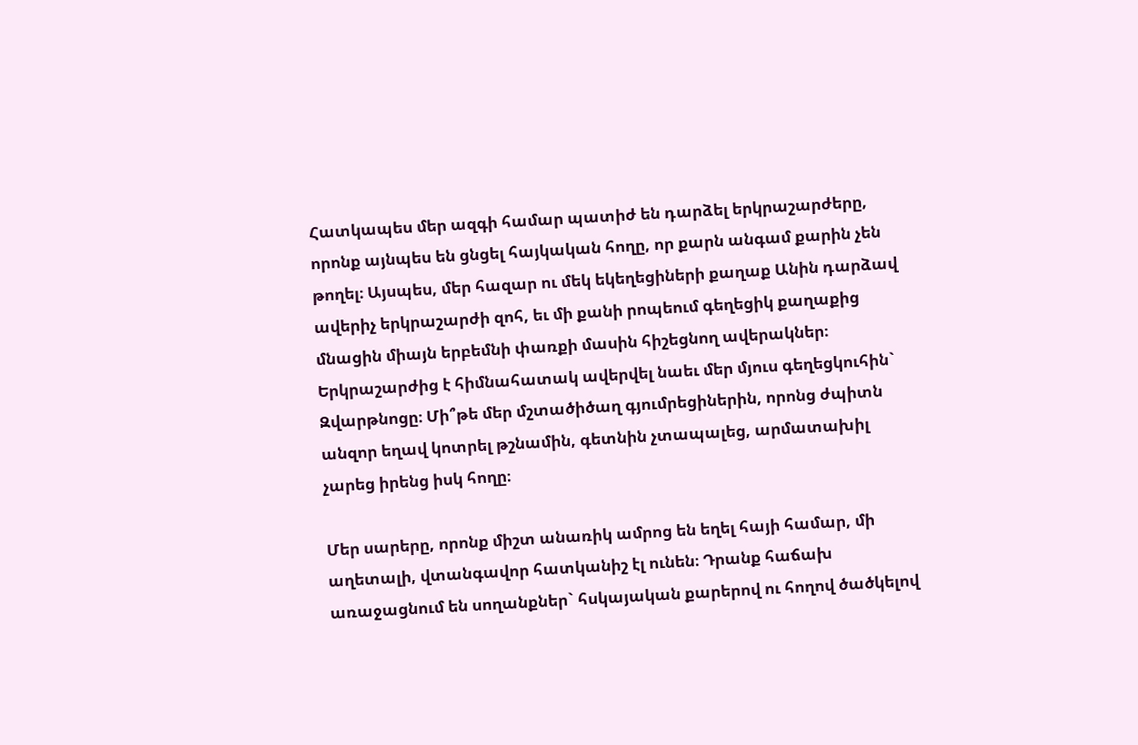Հատկապես մեր ազգի համար պատիժ են դարձել երկրաշարժերը, որոնք այնպես են ցնցել հայկական հողը, որ քարն անգամ քարին չեն թողել։ Այսպես, մեր հազար ու մեկ եկեղեցիների քաղաք Անին դարձավ ավերիչ երկրաշարժի զոհ, եւ մի քանի րոպեում գեղեցիկ քաղաքից մնացին միայն երբեմնի փառքի մասին հիշեցնող ավերակներ։ Երկրաշարժից է հիմնահատակ ավերվել նաեւ մեր մյուս գեղեցկուհին` Զվարթնոցը։ Մի՞թե մեր մշտածիծաղ գյումրեցիներին, որոնց ժպիտն անզոր եղավ կոտրել թշնամին, գետնին չտապալեց, արմատախիլ չարեց իրենց իսկ հողը։

Մեր սարերը, որոնք միշտ անառիկ ամրոց են եղել հայի համար, մի աղետալի, վտանգավոր հատկանիշ էլ ունեն։ Դրանք հաճախ առաջացնում են սողանքներ` հսկայական քարերով ու հողով ծածկելով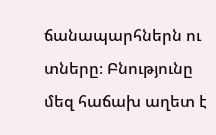ճանապարհներն ու տները։ Բնությունը մեզ հաճախ աղետ է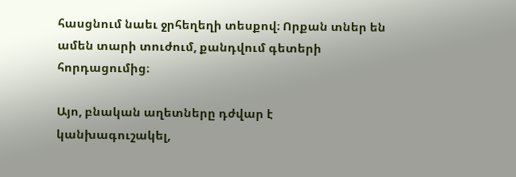հասցնում նաեւ ջրհեղեղի տեսքով։ Որքան տներ են ամեն տարի տուժում, քանդվում գետերի հորդացումից։

Այո, բնական աղետները դժվար է կանխագուշակել,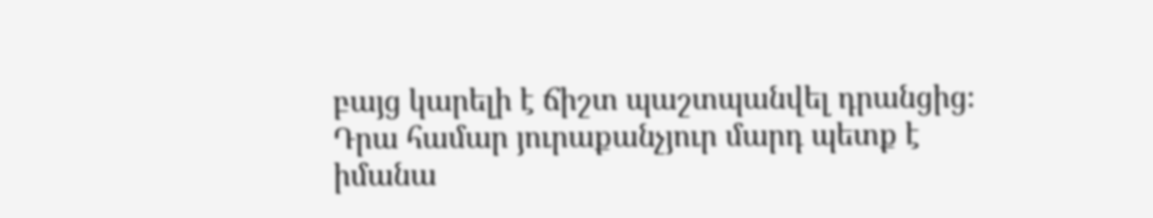բայց կարելի է ճիշտ պաշտպանվել դրանցից։ Դրա համար յուրաքանչյուր մարդ պետք է իմանա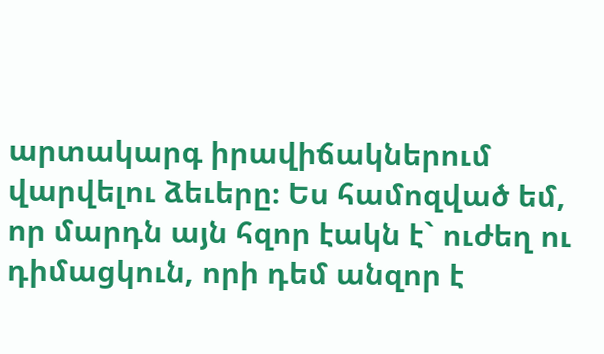արտակարգ իրավիճակներում վարվելու ձեւերը։ Ես համոզված եմ, որ մարդն այն հզոր էակն է` ուժեղ ու դիմացկուն, որի դեմ անզոր է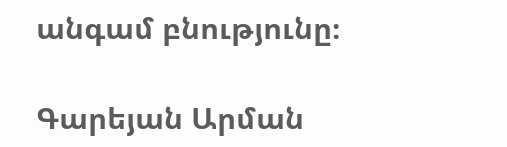անգամ բնությունը։

Գարեյան Արման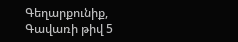Գեղարքունիք, Գավառի թիվ 5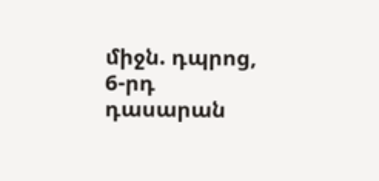միջն. դպրոց, 6-րդ դասարան